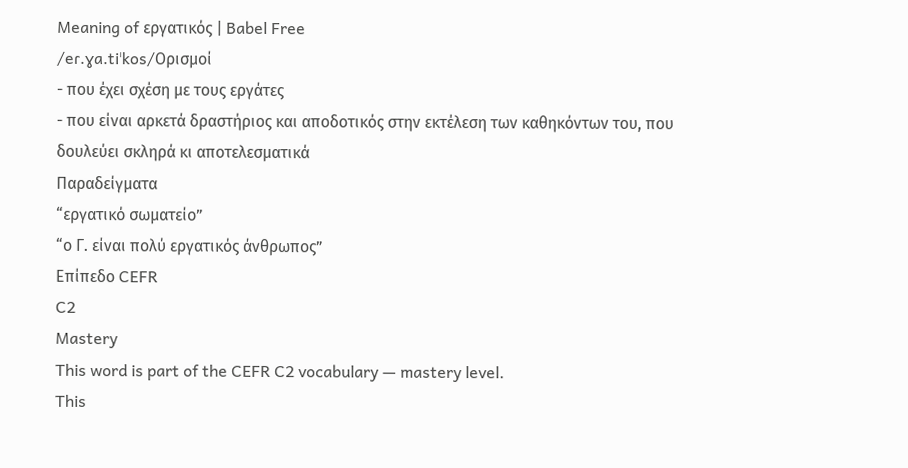Meaning of εργατικός | Babel Free
/eɾ.ɣa.tiˈkos/Ορισμοί
- που έχει σχέση με τους εργάτες
- που είναι αρκετά δραστήριος και αποδοτικός στην εκτέλεση των καθηκόντων του, που δουλεύει σκληρά κι αποτελεσματικά
Παραδείγματα
“εργατικό σωματείο”
“ο Γ. είναι πολύ εργατικός άνθρωπος”
Επίπεδο CEFR
C2
Mastery
This word is part of the CEFR C2 vocabulary — mastery level.
This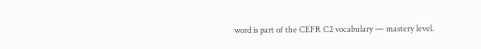word is part of the CEFR C2 vocabulary — mastery level.